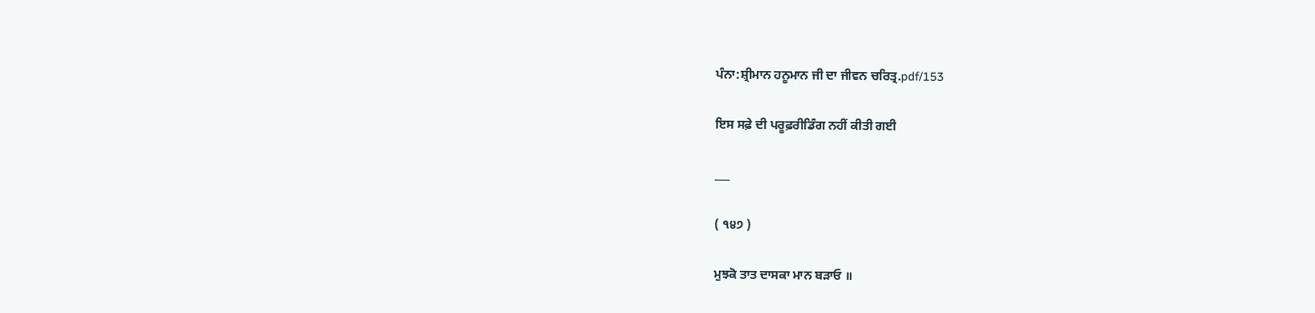ਪੰਨਾ:ਸ਼੍ਰੀਮਾਨ ਹਨੂਮਾਨ ਜੀ ਦਾ ਜੀਵਨ ਚਰਿਤ੍ਰ.pdf/153

ਇਸ ਸਫ਼ੇ ਦੀ ਪਰੂਫ਼ਰੀਡਿੰਗ ਨਹੀਂ ਕੀਤੀ ਗਈ

___

( ੧੪੭ )

ਮੁਝਕੋ ਤਾਤ ਦਾਸਕਾ ਮਾਨ ਬੜਾਓ ॥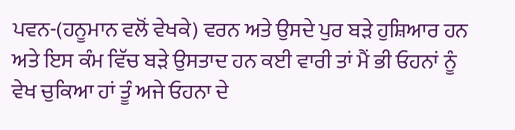ਪਵਨ-(ਹਨੂਮਾਨ ਵਲੋਂ ਵੇਖਕੇ) ਵਰਨ ਅਤੇ ਉਸਦੇ ਪੁਰ ਬੜੇ ਹੁਸ਼ਿਆਰ ਹਨ ਅਤੇ ਇਸ ਕੰਮ ਵਿੱਚ ਬੜੇ ਉਸਤਾਦ ਹਨ ਕਈ ਵਾਰੀ ਤਾਂ ਮੈਂ ਭੀ ਓਹਨਾਂ ਨੂੰ ਵੇਖ ਚੁਕਿਆ ਹਾਂ ਤੂੰ ਅਜੇ ਓਹਨਾ ਦੇ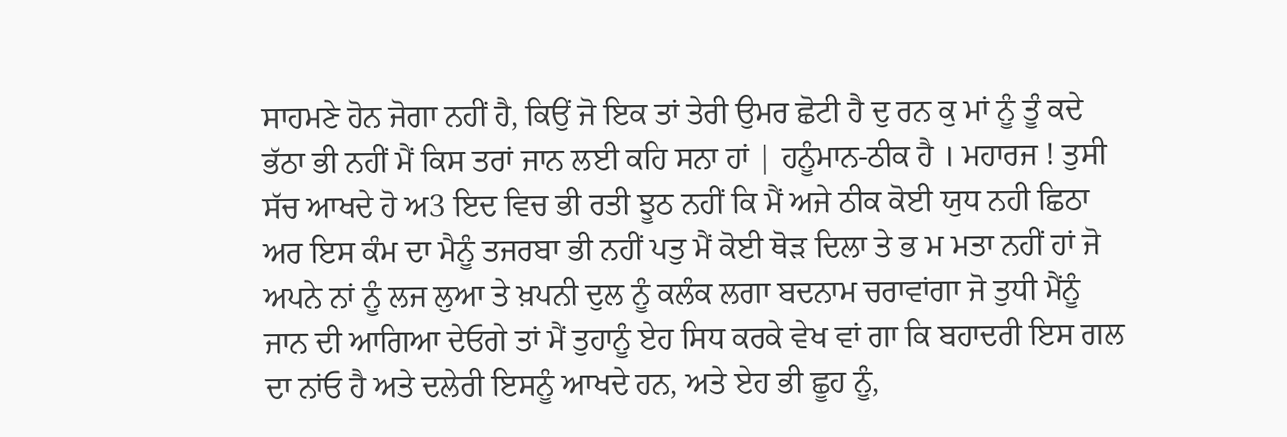ਸਾਹਮਣੇ ਹੋਨ ਜੋਗਾ ਨਹੀਂ ਹੈ, ਕਿਉਂ ਜੋ ਇਕ ਤਾਂ ਤੇਰੀ ਉਮਰ ਛੋਟੀ ਹੈ ਦੁ ਰਨ ਕੁ ਮਾਂ ਨੂੰ ਤੂੰ ਕਦੇ ਭੱਠਾ ਭੀ ਨਹੀਂ ਮੈਂ ਕਿਸ ਤਰਾਂ ਜਾਨ ਲਈ ਕਹਿ ਸਨਾ ਹਾਂ | ਹਨੂੰਮਾਨ-ਠੀਕ ਹੈ । ਮਹਾਰਜ ! ਤੁਸੀ ਸੱਚ ਆਖਦੇ ਹੋ ਅ3 ਇਦ ਵਿਚ ਭੀ ਰਤੀ ਝੂਠ ਨਹੀਂ ਕਿ ਮੈਂ ਅਜੇ ਠੀਕ ਕੋਈ ਯੁਧ ਨਹੀ ਛਿਠਾ ਅਰ ਇਸ ਕੰਮ ਦਾ ਮੈਨੂੰ ਤਜਰਬਾ ਭੀ ਨਹੀਂ ਪਤੁ ਮੈਂ ਕੋਈ ਥੋੜ ਦਿਲਾ ਤੇ ਭ ਮ ਮਤਾ ਨਹੀਂ ਹਾਂ ਜੋ ਅਪਨੇ ਨਾਂ ਨੂੰ ਲਜ ਲੁਆ ਤੇ ਖ਼ਪਨੀ ਦੁਲ ਨੂੰ ਕਲੰਕ ਲਗਾ ਬਦਨਾਮ ਚਰਾਵਾਂਗਾ ਜੋ ਤੁਧੀ ਮੈਂਨੂੰ ਜਾਨ ਦੀ ਆਗਿਆ ਦੇਓਗੇ ਤਾਂ ਮੈਂ ਤੁਹਾਨੂੰ ਏਹ ਸਿਧ ਕਰਕੇ ਵੇਖ ਵਾਂ ਗਾ ਕਿ ਬਹਾਦਰੀ ਇਸ ਗਲ ਦਾ ਨਾਂਓ ਹੈ ਅਤੇ ਦਲੇਰੀ ਇਸਨੂੰ ਆਖਦੇ ਹਨ, ਅਤੇ ਏਹ ਭੀ ਛੂਹ ਨੂੰ,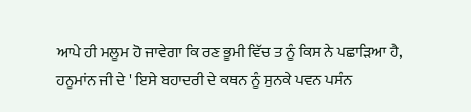ਆਪੇ ਹੀ ਮਲੂਮ ਹੋ ਜਾਵੇਗਾ ਕਿ ਰਣ ਭੂਮੀ ਵਿੱਚ ਤ ਨੂੰ ਕਿਸ ਨੇ ਪਛਾੜਿਆ ਹੈ, ਹਨੂਮਾਂਨ ਜੀ ਦੇ ' ਇਸੇ ਬਹਾਦਰੀ ਦੇ ਕਥਨ ਨੂੰ ਸੁਨਕੇ ਪਵਨ ਪਸੰਨ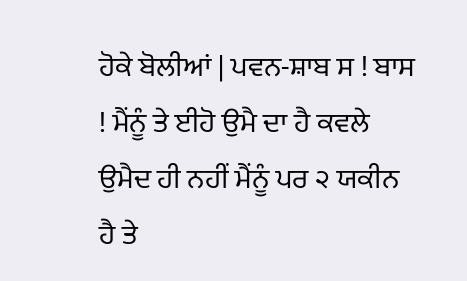ਹੋਕੇ ਬੋਲੀਆਂ | ਪਵਨ-ਸ਼ਾਬ ਸ ! ਬਾਸ ! ਮੈਂਨੂੰ ਤੇ ਈਹੋ ਉਮੈ ਦਾ ਹੈ ਕਵਲੇ ਉਮੈਦ ਹੀ ਨਹੀਂ ਮੈਂਨੂੰ ਪਰ ੨ ਯਕੀਨ ਹੈ ਤੇ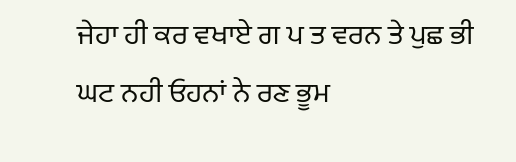ਜੇਹਾ ਹੀ ਕਰ ਵਖਾਏ ਗ ਪ ਤ ਵਰਨ ਤੇ ਪੁਛ ਭੀ ਘਟ ਨਹੀ ਓਹਨਾਂ ਨੇ ਰਣ ਭੂਮ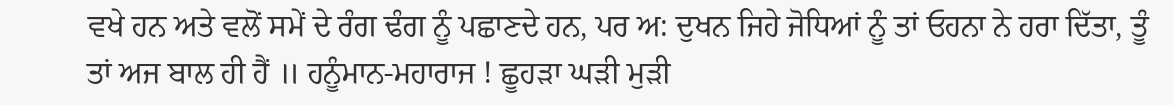ਵਖੇ ਹਨ ਅਤੇ ਵਲੋਂ ਸਮੇਂ ਦੇ ਰੰਗ ਢੰਗ ਨੂੰ ਪਛਾਣਦੇ ਹਨ, ਪਰ ਅ: ਦੁਖਨ ਜਿਹੇ ਜੋਧਿਆਂ ਨੂੰ ਤਾਂ ਓਹਨਾ ਨੇ ਹਰਾ ਦਿੱਤਾ, ਤੂੰ ਤਾਂ ਅਜ ਬਾਲ ਹੀ ਹੈਂ ॥ ਹਨੂੰਮਾਨ-ਮਹਾਰਾਜ ! ਛੂਹੜਾ ਘੜੀ ਮੁੜੀ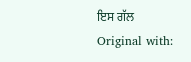ਇਸ ਗੱਲ Original with: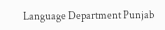Language Department Punjab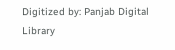Digitized by: Panjab Digital Library